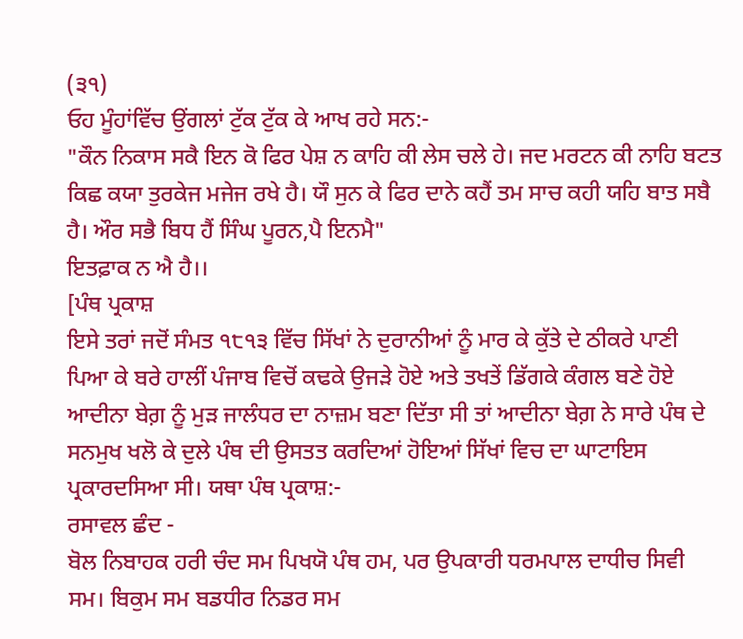(੩੧)
ਓਹ ਮੂੰਹਾਂਵਿੱਚ ਉਂਗਲਾਂ ਟੁੱਕ ਟੁੱਕ ਕੇ ਆਖ ਰਹੇ ਸਨ:-
"ਕੌਨ ਨਿਕਾਸ ਸਕੈ ਇਨ ਕੋ ਫਿਰ ਪੇਸ਼ ਨ ਕਾਹਿ ਕੀ ਲੇਸ ਚਲੇ ਹੇ। ਜਦ ਮਰਟਨ ਕੀ ਨਾਹਿ ਬਟਤ ਕਿਛ ਕਯਾ ਤੁਰਕੇਜ ਮਜੇਜ ਰਖੇ ਹੈ। ਯੌ ਸੁਨ ਕੇ ਫਿਰ ਦਾਨੇ ਕਹੈਂ ਤਮ ਸਾਚ ਕਹੀ ਯਹਿ ਬਾਤ ਸਬੈ ਹੈ। ਔਰ ਸਭੈ ਬਿਧ ਹੈਂ ਸਿੰਘ ਪੂਰਨ,ਪੈ ਇਨਮੈ"
ਇਤਫ਼ਾਕ ਨ ਐ ਹੈ।।
[ਪੰਥ ਪ੍ਰਕਾਸ਼
ਇਸੇ ਤਰਾਂ ਜਦੋਂ ਸੰਮਤ ੧੮੧੩ ਵਿੱਚ ਸਿੱਖਾਂ ਨੇ ਦੁਰਾਨੀਆਂ ਨੂੰ ਮਾਰ ਕੇ ਕੁੱਤੇ ਦੇ ਠੀਕਰੇ ਪਾਣੀ ਪਿਆ ਕੇ ਬਰੇ ਹਾਲੀਂ ਪੰਜਾਬ ਵਿਚੋਂ ਕਢਕੇ ਉਜੜੇ ਹੋਏ ਅਤੇ ਤਖਤੇਂ ਡਿੱਗਕੇ ਕੰਗਲ ਬਣੇ ਹੋਏ ਆਦੀਨਾ ਬੇਗ਼ ਨੂੰ ਮੁੜ ਜਾਲੰਧਰ ਦਾ ਨਾਜ਼ਮ ਬਣਾ ਦਿੱਤਾ ਸੀ ਤਾਂ ਆਦੀਨਾ ਬੇਗ਼ ਨੇ ਸਾਰੇ ਪੰਥ ਦੇ ਸਨਮੁਖ ਖਲੋ ਕੇ ਦੁਲੇ ਪੰਥ ਦੀ ਉਸਤਤ ਕਰਦਿਆਂ ਹੋਇਆਂ ਸਿੱਖਾਂ ਵਿਚ ਦਾ ਘਾਟਾਇਸ ਪ੍ਰਕਾਰਦਸਿਆ ਸੀ। ਯਥਾ ਪੰਥ ਪ੍ਰਕਾਸ਼:-
ਰਸਾਵਲ ਛੰਦ -
ਬੋਲ ਨਿਬਾਹਕ ਹਰੀ ਚੰਦ ਸਮ ਪਿਖਯੋ ਪੰਥ ਹਮ, ਪਰ ਉਪਕਾਰੀ ਧਰਮਪਾਲ ਦਾਧੀਚ ਸਿਵੀ ਸਮ। ਬਿਕੁਮ ਸਮ ਬਡਧੀਰ ਨਿਡਰ ਸਮ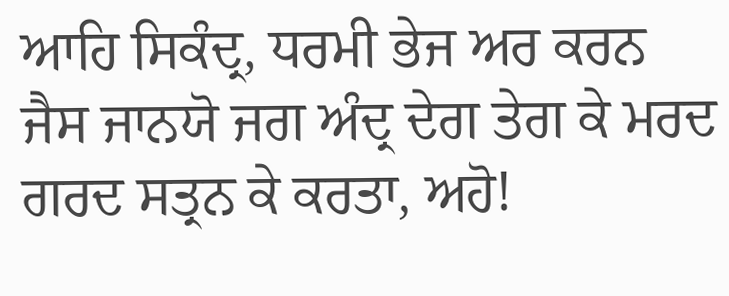ਆਹਿ ਸਿਕੰਦ੍ਰ, ਧਰਮੀ ਭੇਜ ਅਰ ਕਰਨ ਜੈਸ ਜਾਨਯੋ ਜਗ ਅੰਦ੍ਰ ਦੇਗ ਤੇਗ ਕੇ ਮਰਦ ਗਰਦ ਸਤ੍ਰਨ ਕੇ ਕਰਤਾ, ਅਹੋ!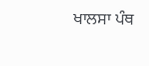ਖਾਲਸਾ ਪੰਥ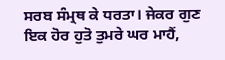ਸਰਬ ਸੰਮ੍ਰਥ ਕੇ ਧਰਤਾ। ਜੇਕਰ ਗੁਣ ਇਕ ਹੋਰ ਹੁਤੋ ਤੁਮਰੇ ਘਰ ਮਾਹੈਂ,